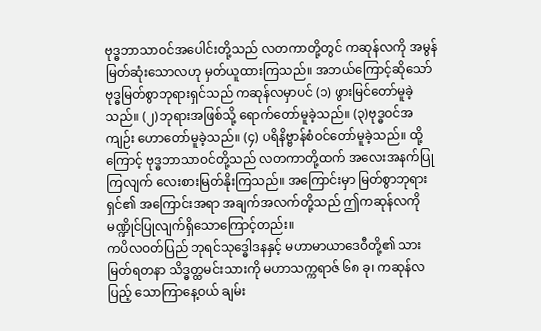ဗုဒ္ဓဘာသာဝင်အပေါင်းတို့သည် လတကာတို့တွင် ကဆုန်လကို အမွန်မြတ်ဆုံးသောလဟု မှတ်ယူထားကြသည်။ အဘယ်ကြောင့်ဆိုသော် ဗုဒ္ဓမြတ်စွာဘုရားရှင်သည် ကဆုန်လမှာပင် (၁) ဖွားမြင်တော်မူခဲ့သည်။ (၂)ဘုရားအဖြစ်သို့ ရောက်တော်မူခဲ့သည်။ (၃)ဗုဒ္ဓဝင်အကျဉ်း ဟောတော်မူခဲ့သည်။ (၄) ပရိနိဗ္ဗာန်စံဝင်တော်မူခဲ့သည်။ ထို့ကြောင့် ဗုဒ္ဓဘာသာဝင်တို့သည် လတကာတို့ထက် အလေးအနက်ပြုကြလျက် လေးစားမြတ်နိုးကြသည်။ အကြောင်းမှာ မြတ်စွာဘုရားရှင်၏ အကြောင်းအရာ အချက်အလက်တို့သည် ဤကဆုန်လကို မဏ္ဍိုင်ပြုလျက်ရှိသောကြောင့်တည်း။
ကပိလဝတ်ပြည် ဘုရင်သုဒ္ဓေါဒနနှင့် မဟာမာယာဒေဝီတို့၏ သားမြတ်ရတနာ သိဒ္ဓတ္ထမင်းသားကို မဟာသက္ကရာဇ် ၆၈ ခု၊ ကဆုန်လပြည့် သောကြာနေ့ဝယ် ချမ်း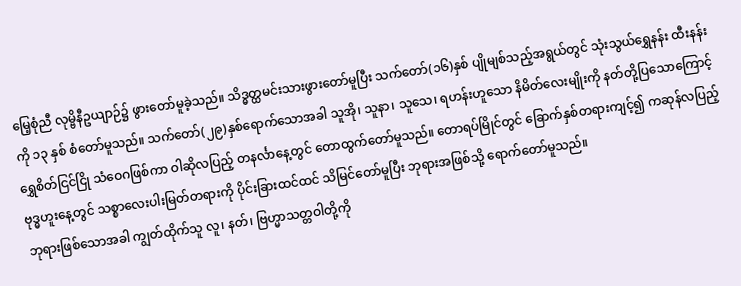မြေ့စုံညီ လုမ္ဗိနီဥယျာဉ်၌ ဖွားတော်မူခဲ့သည်။ သိဒ္ဓတ္ထမင်းသားဖွားတော်မူပြီး သက်တော်(၁၆)နှစ် ပျိုမျစ်သည့်အရွယ်တွင် သုံးသွယ်ရွှေနန်း ထီးနန်းကို ၁၃ နှစ် စံတော်မူသည်။ သက်တော်(၂၉)နှစ်ရောက်သောအခါ သူအို၊ သူနာ၊ သူသေ၊ ရဟန်းဟူသော နိမိတ်လေးမျိုးကို နတ်တို့ပြသောကြောင့် ရွှေစိတ်ငြင်ငြို သံဝေဂဖြစ်ကာ ဝါဆိုလပြည့် တနင်္လာနေ့တွင် တောထွက်တော်မူသည်။ တောရပ်မြိုင်တွင် ခြောက်နှစ်တရားကျင့်၍ ကဆုန်လပြည့် ဗုဒ္ဓဟူးနေ့တွင် သစ္စာလေးပါးမြတ်တရားကို ပိုင်းခြားထင်ထင် သိမြင်တော်မူပြီး ဘုရားအဖြစ်သို့ ရောက်တော်မူသည်။
ဘုရားဖြစ်သောအခါ ကျွတ်ထိုက်သူ လူ၊ နတ်၊ ဗြဟ္မာသတ္တဝါတို့ကို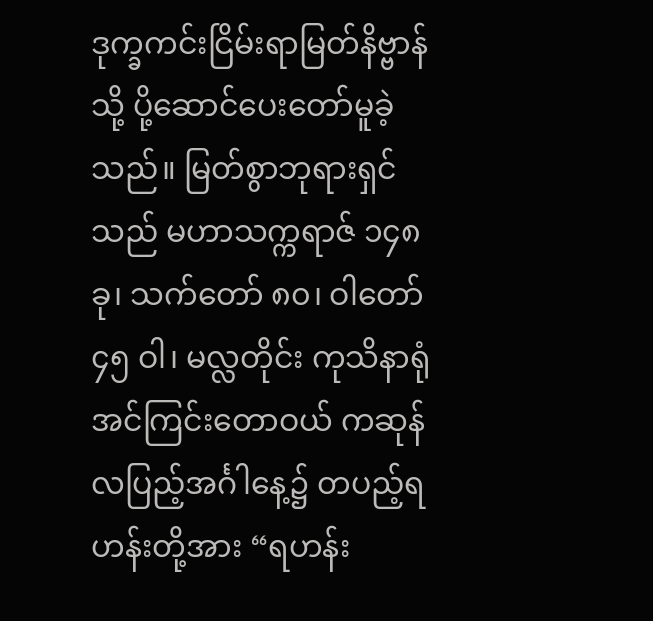ဒုက္ခကင်းငြိမ်းရာမြတ်နိဗ္ဗာန်သို့ ပို့ဆောင်ပေးတော်မူခဲ့သည်။ မြတ်စွာဘုရားရှင်သည် မဟာသက္ကရာဇ် ၁၄၈ ခု၊ သက်တော် ၈၀၊ ဝါတော် ၄၅ ဝါ၊ မလ္လတိုင်း ကုသိနာရုံ အင်ကြင်းတောဝယ် ကဆုန်လပြည့်အင်္ဂါနေ့၌ တပည့်ရဟန်းတို့အား “ရဟန်း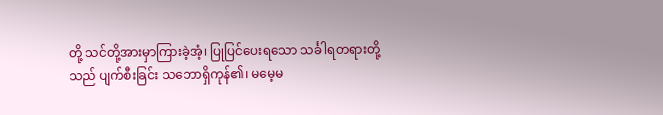တို့ သင်တို့အားမှာကြားခဲ့အံ့၊ ပြုပြင်ပေးရသော သင်္ခါရတရားတို့သည် ပျက်စီးခြင်း သဘောရှိကုန်၏၊ မမေ့မ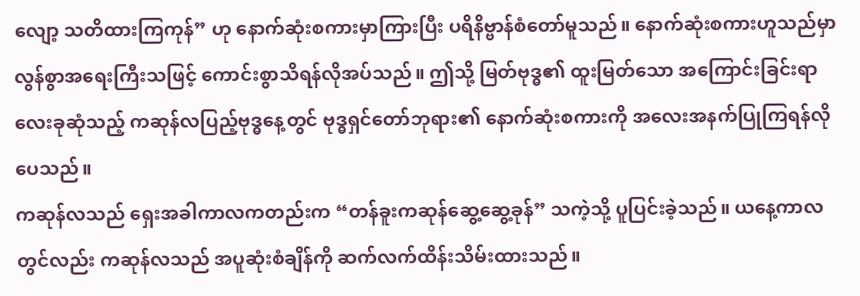လျော့ သတိထားကြကုန်” ဟု နောက်ဆုံးစကားမှာကြားပြီး ပရိနိဗ္ဗာန်စံတော်မူသည်။ နောက်ဆုံးစကားဟူသည်မှာ လွန်စွာအရေးကြီးသဖြင့် ကောင်းစွာသိရန်လိုအပ်သည်။ ဤသို့ မြတ်ဗုဒ္ဓ၏ ထူးမြတ်သော အကြောင်းခြင်းရာ လေးခုဆုံသည့် ကဆုန်လပြည့်ဗုဒ္ဓနေ့တွင် ဗုဒ္ဓရှင်တော်ဘုရား၏ နောက်ဆုံးစကားကို အလေးအနက်ပြုကြရန်လိုပေသည်။
ကဆုန်လသည် ရှေးအခါကာလကတည်းက “တန်ခူးကဆုန်ဆွေ့ဆွေ့ခုန်” သကဲ့သို့ ပူပြင်းခဲ့သည်။ ယနေ့ကာလတွင်လည်း ကဆုန်လသည် အပူဆုံးစံချိန်ကို ဆက်လက်ထိန်းသိမ်းထားသည်။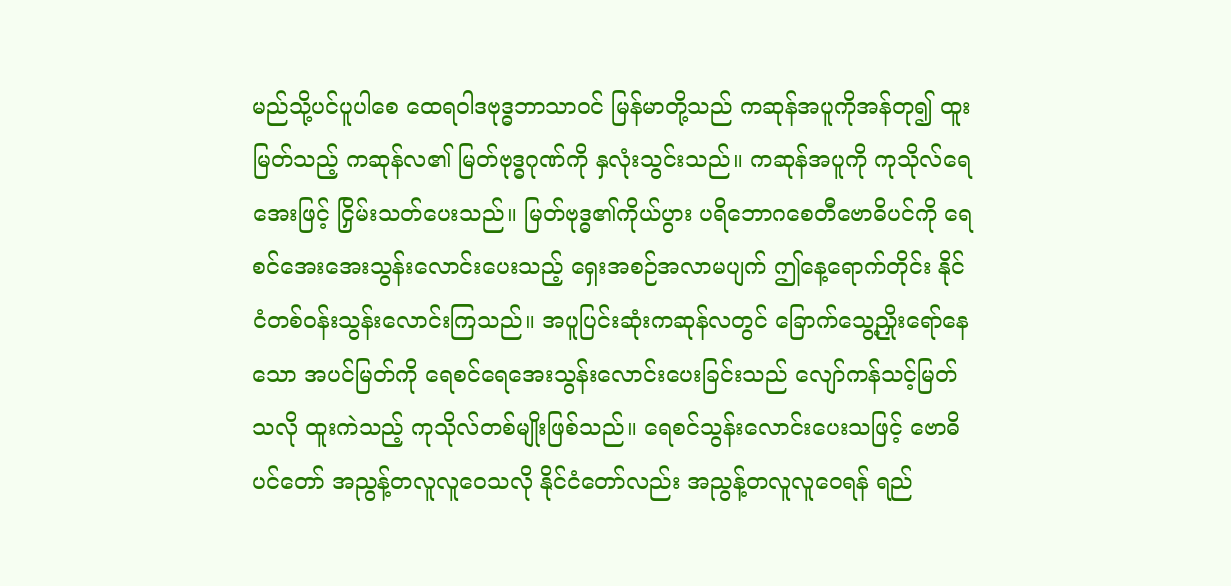မည်သို့ပင်ပူပါစေ ထေရဝါဒဗုဒ္ဓဘာသာဝင် မြန်မာတို့သည် ကဆုန်အပူကိုအန်တု၍ ထူးမြတ်သည့် ကဆုန်လ၏ မြတ်ဗုဒ္ဓဂုဏ်ကို နှလုံးသွင်းသည်။ ကဆုန်အပူကို ကုသိုလ်ရေအေးဖြင့် ငြှိမ်းသတ်ပေးသည်။ မြတ်ဗုဒ္ဓ၏ကိုယ်ပွား ပရိဘောဂစေတီဗောဓိပင်ကို ရေစင်အေးအေးသွန်းလောင်းပေးသည့် ရှေးအစဉ်အလာမပျက် ဤနေ့ရောက်တိုင်း နိုင်ငံတစ်ဝန်းသွန်းလောင်းကြသည်။ အပူပြင်းဆုံးကဆုန်လတွင် ခြောက်သွေ့ညှိုးရော်နေသော အပင်မြတ်ကို ရေစင်ရေအေးသွန်းလောင်းပေးခြင်းသည် လျော်ကန်သင့်မြတ်သလို ထူးကဲသည့် ကုသိုလ်တစ်မျိုးဖြစ်သည်။ ရေစင်သွန်းလောင်းပေးသဖြင့် ဗောဓိပင်တော် အညွန့်တလူလူဝေသလို နိုင်ငံတော်လည်း အညွန့်တလူလူဝေရန် ရည်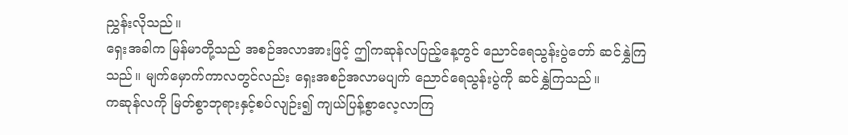ညွှန်းလိုသည်။
ရှေးအခါက မြန်မာတို့သည် အစဉ်အလာအားဖြင့် ဤကဆုန်လပြည့်နေ့တွင် ညောင်ရေသွန်းပွဲတော် ဆင်နွှဲကြသည်။ မျက်မှောက်ကာလတွင်လည်း ရှေးအစဉ်အလာမပျက် ညောင်ရေသွန်းပွဲကို ဆင်နွှဲကြသည်။
ကဆုန်လကို မြတ်စွာဘုရားနှင့်စပ်လျဉ်း၍ ကျယ်ပြန့်စွာလေ့လာကြ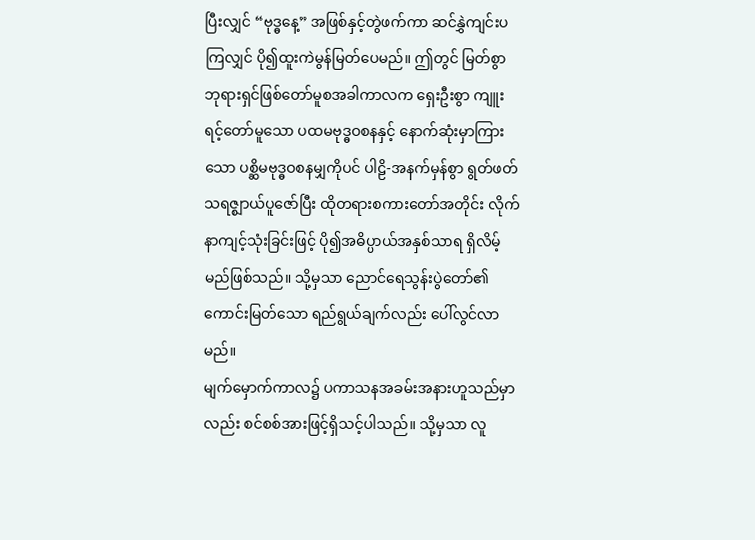ပြီးလျှင် “ဗုဒ္ဓနေ့” အဖြစ်နှင့်တွဲဖက်ကာ ဆင်နွှဲကျင်းပကြလျှင် ပို၍ထူးကဲမွန်မြတ်ပေမည်။ ဤတွင် မြတ်စွာဘုရားရှင်ဖြစ်တော်မူစအခါကာလက ရှေးဦးစွာ ကျူးရင့်တော်မူသော ပထမဗုဒ္ဓဝစနနှင့် နောက်ဆုံးမှာကြားသော ပစ္ဆိမဗုဒ္ဓဝစနမျှကိုပင် ပါဠိ-အနက်မှန်စွာ ရွတ်ဖတ်သရဇ္စျာယ်ပူဇော်ပြီး ထိုတရားစကားတော်အတိုင်း လိုက်နာကျင့်သုံးခြင်းဖြင့် ပို၍အဓိပ္ပာယ်အနှစ်သာရ ရှိလိမ့်မည်ဖြစ်သည်။ သို့မှသာ ညောင်ရေသွန်းပွဲတော်၏ ကောင်းမြတ်သော ရည်ရွယ်ချက်လည်း ပေါ်လွင်လာမည်။
မျက်မှောက်ကာလ၌ ပကာသနအခမ်းအနားဟူသည်မှာလည်း စင်စစ်အားဖြင့်ရှိသင့်ပါသည်။ သို့မှသာ လူ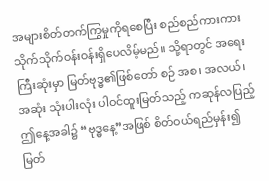အများစိတ်တက်ကြွမှုကိုရစေပြီး စည်စည်ကားကား သိုက်သိုက်ဝန်းဝန်းရှိပေလိမ့်မည်။ သို့ရာတွင် အရေးကြီးဆုံးမှာ မြတ်ဗုဒ္ဓ၏ဖြစ်တော် စဉ် အစ၊ အလယ်၊ အဆုံး သုံးပါးလုံး ပါဝင်ထူးမြတ်သည့် ကဆုန်လပြည့် ဤနေ့အခါ၌ “ဗုဒ္ဓနေ့”အဖြစ် စိတ်ဝယ်ရည်မှန်း၍ မြတ်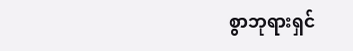စွာဘုရားရှင်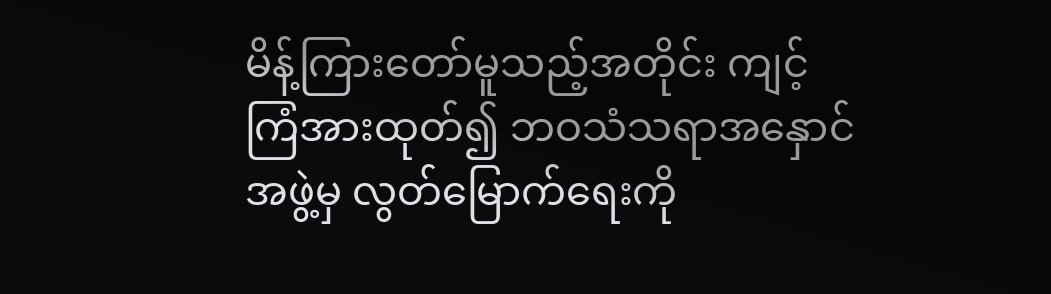မိန့်ကြားတော်မူသည့်အတိုင်း ကျင့်ကြံအားထုတ်၍ ဘဝသံသရာအနှောင်အဖွဲ့မှ လွတ်မြောက်ရေးကို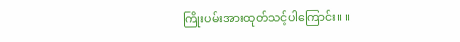ကြိုးပမ်းအားထုတ်သင့်ပါကြောင်း။ ။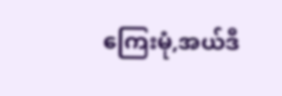ကြေးမုံ,အယ်ဒီ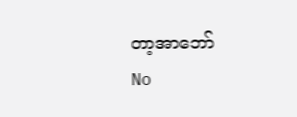တာ့အာဘော်
No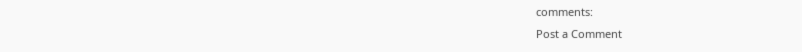comments:
Post a Comment